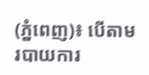(ភ្នំពេញ)៖ បើតាមរបាយការ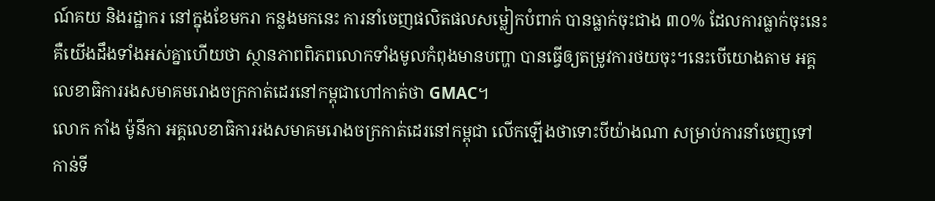ណ៍គយ និងរដ្ឋាករ នៅក្នុងខែមករា កន្លងមកនេះ ការនាំចេញផលិតផលសម្លៀកបំពាក់ បានធ្លាក់ចុះជាង ៣០% ដែលការធ្លាក់ចុះនេះគឺយើងដឹងទាំងអស់គ្នាហើយថា ស្ថានភាពពិភពលោកទាំងមូលកំពុងមានបញ្ហា បានធ្វើឲ្យតម្រូវការថយចុះ។នេះបើយោងតាម អគ្គលេខាធិការរងសមាគមរោងចក្រកាត់ដេរនៅកម្ពុជាហៅកាត់ថា GMAC។
លោក កាំង ម៉ូនីកា អគ្គលេខាធិការរងសមាគមរោងចក្រកាត់ដេរនៅកម្ពុជា លើកឡើងថាទោះបីយ៉ាងណា សម្រាប់ការនាំចេញទៅកាន់ទី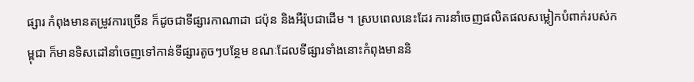ផ្សារ កំពុងមានតម្រូវការច្រើន ក៏ដូចជាទីផ្សារកាណាដា ជប៉ុន និងអឺរ៉ុបជាដើម ។ ស្របពេលនេះដែរ ការនាំចេញផលិតផលសម្លៀកបំពាក់របស់កម្ពុជា ក៏មានទិសដៅនាំចេញទៅកាន់ទីផ្សារតូចៗបន្ថែម ខណៈដែលទីផ្សារទាំងនោះកំពុងមាននិ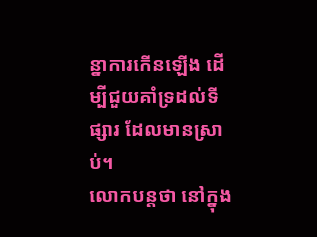ន្នាការកើនឡើង ដើម្បីជួយគាំទ្រដល់ទីផ្សារ ដែលមានស្រាប់។
លោកបន្តថា នៅក្នុង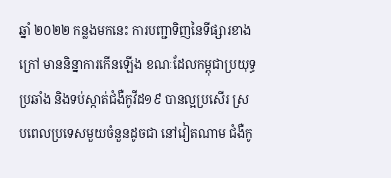ឆ្នាំ ២០២២ កន្លងមកនេះ ការបញ្ជាទិញនៃទីផ្សារខាងក្រៅ មាននិន្នាការកើនឡើង ខណៈដែលកម្ពុជាប្រយុទ្ធប្រឆាំង និងទប់ស្កាត់ជំងឺកូវីដ១៩ បានល្អប្រសើរ ស្របពេលប្រទេសមួយចំនួនដូចជា នៅវៀតណាម ជំងឺកូ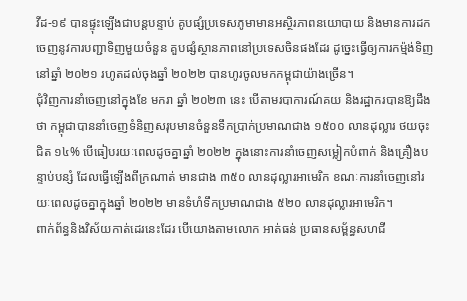វីដ-១៩ បានផ្ទុះឡើងជាបន្តបន្ទាប់ គូបផ្សំប្រទេសភូមាមានអស្ថិរភាពនយោបាយ និងមានការដកចេញនូវការបញ្ជាទិញមួយចំនួន គួបផ្សំស្ថានភាពនៅប្រទេសចិនផងដែរ ដូច្នេះធ្វើឲ្យការកម្ម៉ង់ទិញនៅឆ្នាំ ២០២១ រហូតដល់ចុងឆ្នាំ ២០២២ បានហូរចូលមកកម្ពុជាយ៉ាងច្រើន។
ជុំវិញការនាំចេញនៅក្នុងខែ មករា ឆ្នាំ ២០២៣ នេះ បើតាមរបាការណ៍គយ និងរដ្ឋាករបានឱ្យដឹងថា កម្ពុជាបាននាំចេញទំនិញសរុបមានចំនួនទឹកប្រាក់ប្រមាណជាង ១៥០០ លានដុល្លារ ថយចុះជិត ១៤% បើធៀបរយៈពេលដូចគ្នាឆ្នាំ ២០២២ ក្នុងនោះការនាំចេញសម្លៀកបំពាក់ និងគ្រឿងបន្ទាប់បន្សំ ដែលធ្វើឡើងពីក្រណាត់ មានជាង ៣៥០ លានដុល្លារអាមេរិក ខណៈការនាំចេញនៅរយៈពេលដូចគ្នាក្នុងឆ្នាំ ២០២២ មានទំហំទឹកប្រមាណជាង ៥២០ លានដុល្លារអាមេរិក។
ពាក់ព័ន្ធនិងវិស័យកាត់ដេរនេះដែរ បើយោងតាមលោក អាត់ធន់ ប្រធានសម្ព័ន្ធសហជី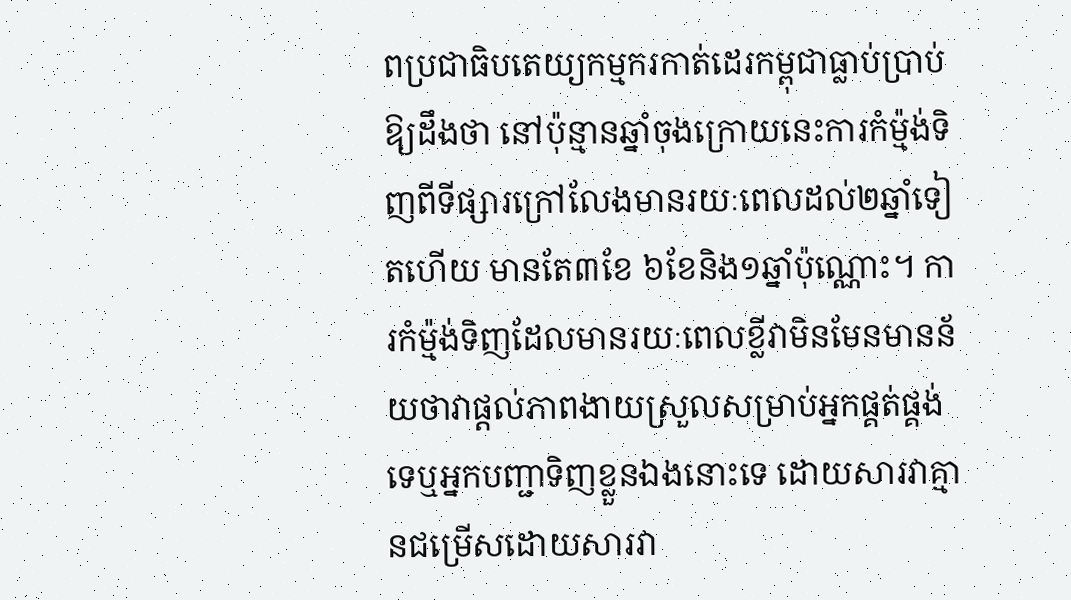ពប្រជាធិបតេយ្យកម្មករកាត់ដេរកម្ពុជាធ្លាប់ប្រាប់ឱ្យដឹងថា នៅប៉ុន្មានឆ្នាំចុងក្រោយនេះការកំម្ម៉ង់ទិញពីទីផ្សារក្រៅលែងមានរយៈពេលដល់២ឆ្នាំទៀតហើយ មានតែ៣ខែ ៦ខែនិង១ឆ្នាំប៉ុណ្ណោះ។ ការកំម៉្មង់ទិញដែលមានរយៈពេលខ្លីវាមិនមែនមានន័យថាវាផ្តល់ភាពងាយស្រួលសម្រាប់អ្នកផ្គត់ផ្គង់ទេឬអ្នកបញ្ជាទិញខ្លួនឯងនោះទេ ដោយសារវាគ្មានជម្រើសដោយសារវា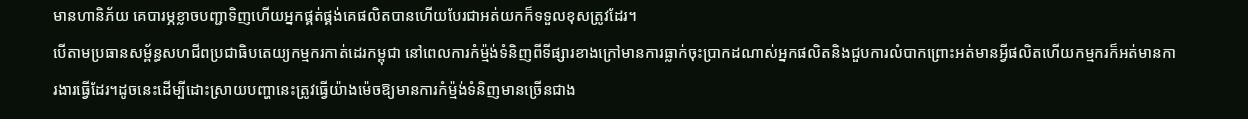មានហានិភ័យ គេបារម្ភខ្លាចបញ្ជាទិញហើយអ្នកផ្គត់ផ្គង់គេផលិតបានហើយបែរជាអត់យកក៏ទទួលខុសត្រូវដែរ។
បើតាមប្រធានសម្ព័ន្ធសហជីពប្រជាធិបតេយ្យកម្មករកាត់ដេរកម្ពុជា នៅពេលការកំម្ម៉ង់ទំនិញពីទីផ្សារខាងក្រៅមានការធ្លាក់ចុះប្រាកដណាស់អ្នកផលិតនិងជួបការលំបាកព្រោះអត់មានអ្វីផលិតហើយកម្មករក៏អត់មានការងារធ្វើដែរ។ដូចនេះដើម្បីដោះស្រាយបញ្ហានេះត្រូវធ្វើយ៉ាងម៉េចឱ្យមានការកំម្ម៉ង់ទំនិញមានច្រើនជាង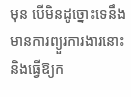មុន បើមិនដូច្នោះទេនឹងមានការព្យួរការងារនោះនិងធ្វើឱ្យក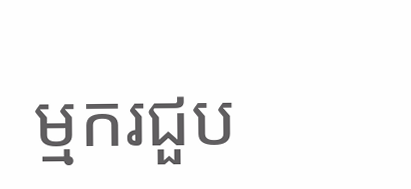ម្មករជួប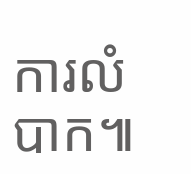ការលំបាក៕